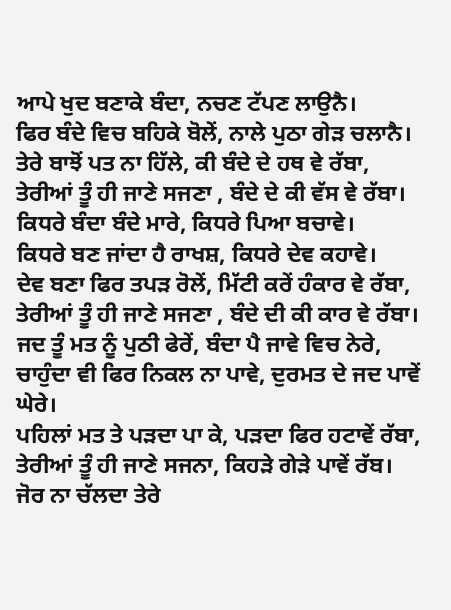ਆਪੇ ਖੁਦ ਬਣਾਕੇ ਬੰਦਾ, ਨਚਣ ਟੱਪਣ ਲਾਉਨੈ।
ਫਿਰ ਬੰਦੇ ਵਿਚ ਬਹਿਕੇ ਬੋਲੇਂ, ਨਾਲੇ ਪੁਠਾ ਗੇੜ ਚਲਾਨੈ।
ਤੇਰੇ ਬਾਝੋਂ ਪਤ ਨਾ ਹਿੱਲੇ, ਕੀ ਬੰਦੇ ਦੇ ਹਥ ਵੇ ਰੱਬਾ,
ਤੇਰੀਆਂ ਤੂੰ ਹੀ ਜਾਣੇ ਸਜਣਾ , ਬੰਦੇ ਦੇ ਕੀ ਵੱਸ ਵੇ ਰੱਬਾ।
ਕਿਧਰੇ ਬੰਦਾ ਬੰਦੇ ਮਾਰੇ, ਕਿਧਰੇ ਪਿਆ ਬਚਾਵੇ।
ਕਿਧਰੇ ਬਣ ਜਾਂਦਾ ਹੈ ਰਾਖਸ਼, ਕਿਧਰੇ ਦੇਵ ਕਹਾਵੇ।
ਦੇਵ ਬਣਾ ਫਿਰ ਤਪੜ ਰੋਲੇਂ, ਮਿੱਟੀ ਕਰੇਂ ਹੰਕਾਰ ਵੇ ਰੱਬਾ,
ਤੇਰੀਆਂ ਤੂੰ ਹੀ ਜਾਣੇ ਸਜਣਾ , ਬੰਦੇ ਦੀ ਕੀ ਕਾਰ ਵੇ ਰੱਬਾ।
ਜਦ ਤੂੰ ਮਤ ਨੂੰ ਪੁਠੀ ਫੇਰੇਂ, ਬੰਦਾ ਪੈ ਜਾਵੇ ਵਿਚ ਨੇਰੇ,
ਚਾਹੁੰਦਾ ਵੀ ਫਿਰ ਨਿਕਲ ਨਾ ਪਾਵੇ, ਦੁਰਮਤ ਦੇ ਜਦ ਪਾਵੇਂ ਘੇਰੇ।
ਪਹਿਲਾਂ ਮਤ ਤੇ ਪੜਦਾ ਪਾ ਕੇ, ਪੜਦਾ ਫਿਰ ਹਟਾਵੇਂ ਰੱਬਾ,
ਤੇਰੀਆਂ ਤੂੰ ਹੀ ਜਾਣੇ ਸਜਨਾ, ਕਿਹੜੇ ਗੇੜੇ ਪਾਵੇਂ ਰੱਬ।
ਜੋਰ ਨਾ ਚੱਲਦਾ ਤੇਰੇ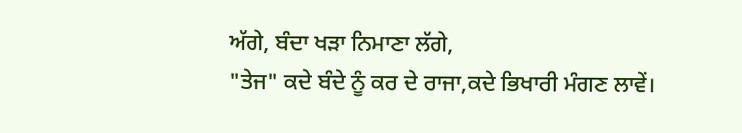ਅੱਗੇ, ਬੰਦਾ ਖੜਾ ਨਿਮਾਣਾ ਲੱਗੇ,
"ਤੇਜ" ਕਦੇ ਬੰਦੇ ਨੂੰ ਕਰ ਦੇ ਰਾਜਾ,ਕਦੇ ਭਿਖਾਰੀ ਮੰਗਣ ਲਾਵੇਂ।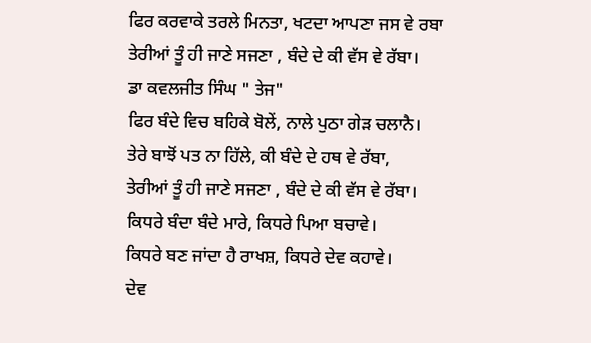ਫਿਰ ਕਰਵਾਕੇ ਤਰਲੇ ਮਿਨਤਾ, ਖਟਦਾ ਆਪਣਾ ਜਸ ਵੇ ਰਬਾ
ਤੇਰੀਆਂ ਤੂੰ ਹੀ ਜਾਣੇ ਸਜਣਾ , ਬੰਦੇ ਦੇ ਕੀ ਵੱਸ ਵੇ ਰੱਬਾ।
ਡਾ ਕਵਲਜੀਤ ਸਿੰਘ " ਤੇਜ"
ਫਿਰ ਬੰਦੇ ਵਿਚ ਬਹਿਕੇ ਬੋਲੇਂ, ਨਾਲੇ ਪੁਠਾ ਗੇੜ ਚਲਾਨੈ।
ਤੇਰੇ ਬਾਝੋਂ ਪਤ ਨਾ ਹਿੱਲੇ, ਕੀ ਬੰਦੇ ਦੇ ਹਥ ਵੇ ਰੱਬਾ,
ਤੇਰੀਆਂ ਤੂੰ ਹੀ ਜਾਣੇ ਸਜਣਾ , ਬੰਦੇ ਦੇ ਕੀ ਵੱਸ ਵੇ ਰੱਬਾ।
ਕਿਧਰੇ ਬੰਦਾ ਬੰਦੇ ਮਾਰੇ, ਕਿਧਰੇ ਪਿਆ ਬਚਾਵੇ।
ਕਿਧਰੇ ਬਣ ਜਾਂਦਾ ਹੈ ਰਾਖਸ਼, ਕਿਧਰੇ ਦੇਵ ਕਹਾਵੇ।
ਦੇਵ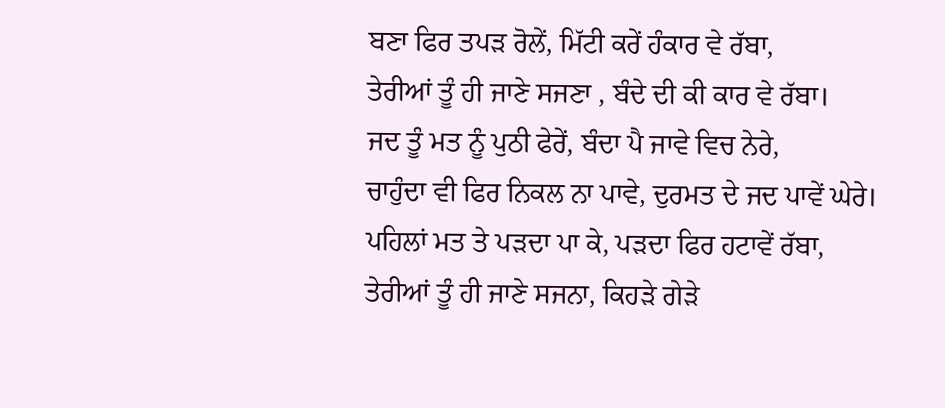ਬਣਾ ਫਿਰ ਤਪੜ ਰੋਲੇਂ, ਮਿੱਟੀ ਕਰੇਂ ਹੰਕਾਰ ਵੇ ਰੱਬਾ,
ਤੇਰੀਆਂ ਤੂੰ ਹੀ ਜਾਣੇ ਸਜਣਾ , ਬੰਦੇ ਦੀ ਕੀ ਕਾਰ ਵੇ ਰੱਬਾ।
ਜਦ ਤੂੰ ਮਤ ਨੂੰ ਪੁਠੀ ਫੇਰੇਂ, ਬੰਦਾ ਪੈ ਜਾਵੇ ਵਿਚ ਨੇਰੇ,
ਚਾਹੁੰਦਾ ਵੀ ਫਿਰ ਨਿਕਲ ਨਾ ਪਾਵੇ, ਦੁਰਮਤ ਦੇ ਜਦ ਪਾਵੇਂ ਘੇਰੇ।
ਪਹਿਲਾਂ ਮਤ ਤੇ ਪੜਦਾ ਪਾ ਕੇ, ਪੜਦਾ ਫਿਰ ਹਟਾਵੇਂ ਰੱਬਾ,
ਤੇਰੀਆਂ ਤੂੰ ਹੀ ਜਾਣੇ ਸਜਨਾ, ਕਿਹੜੇ ਗੇੜੇ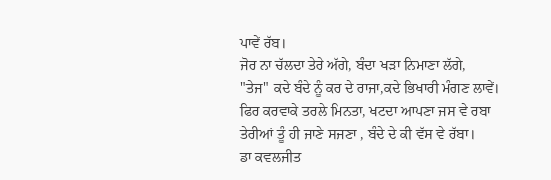ਪਾਵੇਂ ਰੱਬ।
ਜੋਰ ਨਾ ਚੱਲਦਾ ਤੇਰੇ ਅੱਗੇ, ਬੰਦਾ ਖੜਾ ਨਿਮਾਣਾ ਲੱਗੇ,
"ਤੇਜ" ਕਦੇ ਬੰਦੇ ਨੂੰ ਕਰ ਦੇ ਰਾਜਾ,ਕਦੇ ਭਿਖਾਰੀ ਮੰਗਣ ਲਾਵੇਂ।
ਫਿਰ ਕਰਵਾਕੇ ਤਰਲੇ ਮਿਨਤਾ, ਖਟਦਾ ਆਪਣਾ ਜਸ ਵੇ ਰਬਾ
ਤੇਰੀਆਂ ਤੂੰ ਹੀ ਜਾਣੇ ਸਜਣਾ , ਬੰਦੇ ਦੇ ਕੀ ਵੱਸ ਵੇ ਰੱਬਾ।
ਡਾ ਕਵਲਜੀਤ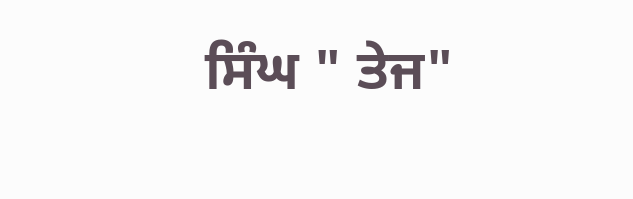ਸਿੰਘ " ਤੇਜ"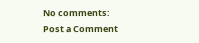No comments:
Post a Comment